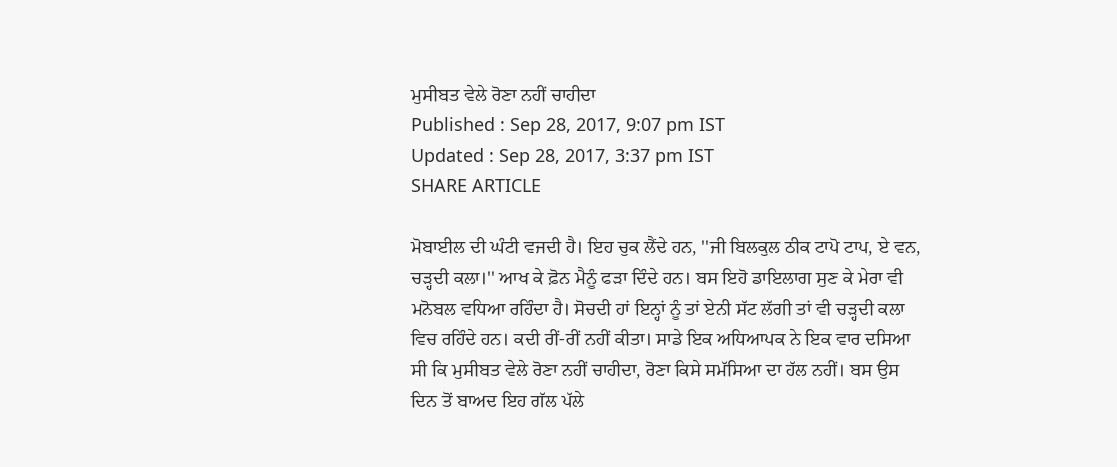ਮੁਸੀਬਤ ਵੇਲੇ ਰੋਣਾ ਨਹੀਂ ਚਾਹੀਦਾ
Published : Sep 28, 2017, 9:07 pm IST
Updated : Sep 28, 2017, 3:37 pm IST
SHARE ARTICLE

ਮੋਬਾਈਲ ਦੀ ਘੰਟੀ ਵਜਦੀ ਹੈ। ਇਹ ਚੁਕ ਲੈਂਦੇ ਹਨ, ''ਜੀ ਬਿਲਕੁਲ ਠੀਕ ਟਾਪੋ ਟਾਪ, ਏ ਵਨ, ਚੜ੍ਹਦੀ ਕਲਾ।'' ਆਖ ਕੇ ਫ਼ੋਨ ਮੈਨੂੰ ਫੜਾ ਦਿੰਦੇ ਹਨ। ਬਸ ਇਹੋ ਡਾਇਲਾਗ ਸੁਣ ਕੇ ਮੇਰਾ ਵੀ ਮਨੋਬਲ ਵਧਿਆ ਰਹਿੰਦਾ ਹੈ। ਸੋਚਦੀ ਹਾਂ ਇਨ੍ਹਾਂ ਨੂੰ ਤਾਂ ਏਨੀ ਸੱਟ ਲੱਗੀ ਤਾਂ ਵੀ ਚੜ੍ਹਦੀ ਕਲਾ ਵਿਚ ਰਹਿੰਦੇ ਹਨ। ਕਦੀ ਰੀਂ-ਰੀਂ ਨਹੀਂ ਕੀਤਾ। ਸਾਡੇ ਇਕ ਅਧਿਆਪਕ ਨੇ ਇਕ ਵਾਰ ਦਸਿਆ ਸੀ ਕਿ ਮੁਸੀਬਤ ਵੇਲੇ ਰੋਣਾ ਨਹੀਂ ਚਾਹੀਦਾ, ਰੋਣਾ ਕਿਸੇ ਸਮੱਸਿਆ ਦਾ ਹੱਲ ਨਹੀਂ। ਬਸ ਉਸ ਦਿਨ ਤੋਂ ਬਾਅਦ ਇਹ ਗੱਲ ਪੱਲੇ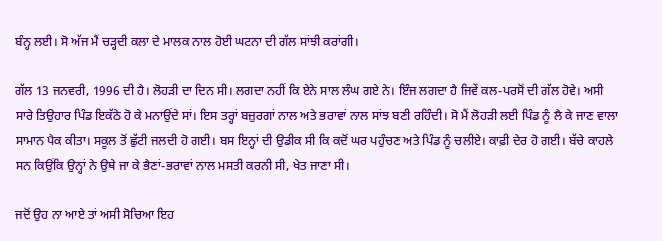ਬੰਨ੍ਹ ਲਈ। ਸੋ ਅੱਜ ਮੈਂ ਚੜ੍ਹਦੀ ਕਲਾ ਦੇ ਮਾਲਕ ਨਾਲ ਹੋਈ ਘਟਨਾ ਦੀ ਗੱਲ ਸਾਂਝੀ ਕਰਾਂਗੀ।

ਗੱਲ 13 ਜਨਵਰੀ, 1996 ਦੀ ਹੈ। ਲੋਹੜੀ ਦਾ ਦਿਨ ਸੀ। ਲਗਦਾ ਨਹੀਂ ਕਿ ਏਨੇ ਸਾਲ ਲੰਘ ਗਏ ਨੇ। ਇੰਜ ਲਗਦਾ ਹੈ ਜਿਵੇਂ ਕਲ-ਪਰਸੋਂ ਦੀ ਗੱਲ ਹੋਵੇ। ਅਸੀ ਸਾਰੇ ਤਿਉਹਾਰ ਪਿੰਡ ਇਕੱਠੇ ਹੋ ਕੇ ਮਨਾਉਂਦੇ ਸਾਂ। ਇਸ ਤਰ੍ਹਾਂ ਬਜ਼ੁਰਗਾਂ ਨਾਲ ਅਤੇ ਭਰਾਵਾਂ ਨਾਲ ਸਾਂਝ ਬਣੀ ਰਹਿੰਦੀ। ਸੋ ਮੈਂ ਲੋਹੜੀ ਲਈ ਪਿੰਡ ਨੂੰ ਲੈ ਕੇ ਜਾਣ ਵਾਲਾ ਸਾਮਾਨ ਪੈਕ ਕੀਤਾ। ਸਕੂਲ ਤੋਂ ਛੁੱਟੀ ਜਲਦੀ ਹੋ ਗਈ। ਬਸ ਇਨ੍ਹਾਂ ਦੀ ਉਡੀਕ ਸੀ ਕਿ ਕਦੋਂ ਘਰ ਪਹੁੰਚਣ ਅਤੇ ਪਿੰਡ ਨੂੰ ਚਲੀਏ। ਕਾਫ਼ੀ ਦੇਰ ਹੋ ਗਈ। ਬੱਚੇ ਕਾਹਲੇ ਸਨ ਕਿਉਂਕਿ ਉਨ੍ਹਾਂ ਨੇ ਉਥੇ ਜਾ ਕੇ ਭੈਣਾਂ-ਭਰਾਵਾਂ ਨਾਲ ਮਸਤੀ ਕਰਨੀ ਸੀ, ਖੇਤ ਜਾਣਾ ਸੀ।

ਜਦੋਂ ਉਹ ਨਾ ਆਏ ਤਾਂ ਅਸੀ ਸੋਚਿਆ ਇਹ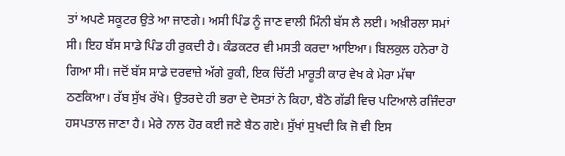ਤਾਂ ਅਪਣੇ ਸਕੂਟਰ ਉਤੇ ਆ ਜਾਣਗੇ। ਅਸੀ ਪਿੰਡ ਨੂੰ ਜਾਣ ਵਾਲੀ ਮਿੰਨੀ ਬੱਸ ਲੈ ਲਈ। ਅਖ਼ੀਰਲਾ ਸਮਾਂ ਸੀ। ਇਹ ਬੱਸ ਸਾਡੇ ਪਿੰਡ ਹੀ ਰੁਕਦੀ ਹੈ। ਕੰਡਕਟਰ ਵੀ ਮਸਤੀ ਕਰਦਾ ਆਇਆ। ਬਿਲਕੁਲ ਹਨੇਰਾ ਹੋ ਗਿਆ ਸੀ। ਜਦੋਂ ਬੱਸ ਸਾਡੇ ਦਰਵਾਜ਼ੇ ਅੱਗੇ ਰੁਕੀ, ਇਕ ਚਿੱਟੀ ਮਾਰੂਤੀ ਕਾਰ ਵੇਖ ਕੇ ਮੇਰਾ ਮੱਥਾ ਠਣਕਿਆ। ਰੱਬ ਸੁੱਖ ਰੱਖੇ। ਉਤਰਦੇ ਹੀ ਭਰਾ ਦੇ ਦੋਸਤਾਂ ਨੇ ਕਿਹਾ, ਬੈਠੋ ਗੱਡੀ ਵਿਚ ਪਟਿਆਲੇ ਰਜਿੰਦਰਾ ਹਸਪਤਾਲ ਜਾਣਾ ਹੈ। ਮੇਰੇ ਨਾਲ ਹੋਰ ਕਈ ਜਣੇ ਬੈਠ ਗਏ। ਸੁੱਖਾਂ ਸੁਖਦੀ ਕਿ ਜੋ ਵੀ ਇਸ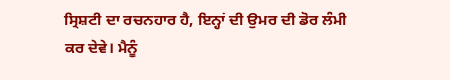ਸ੍ਰਿਸ਼ਟੀ ਦਾ ਰਚਨਹਾਰ ਹੈ, ਇਨ੍ਹਾਂ ਦੀ ਉਮਰ ਦੀ ਡੋਰ ਲੰਮੀ ਕਰ ਦੇਵੇ। ਮੈਨੂੰ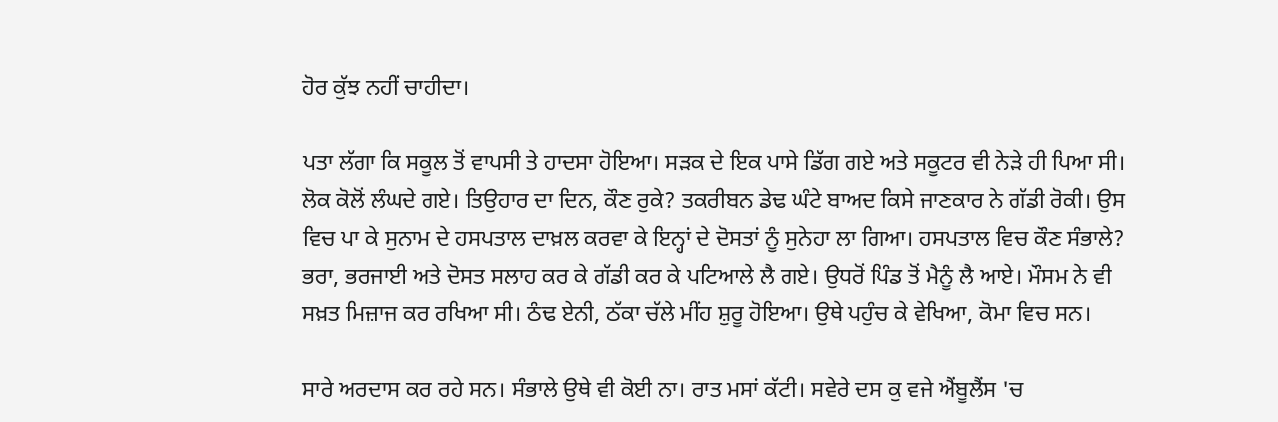ਹੋਰ ਕੁੱਝ ਨਹੀਂ ਚਾਹੀਦਾ।

ਪਤਾ ਲੱਗਾ ਕਿ ਸਕੂਲ ਤੋਂ ਵਾਪਸੀ ਤੇ ਹਾਦਸਾ ਹੋਇਆ। ਸੜਕ ਦੇ ਇਕ ਪਾਸੇ ਡਿੱਗ ਗਏ ਅਤੇ ਸਕੂਟਰ ਵੀ ਨੇੜੇ ਹੀ ਪਿਆ ਸੀ। ਲੋਕ ਕੋਲੋਂ ਲੰਘਦੇ ਗਏ। ਤਿਉਹਾਰ ਦਾ ਦਿਨ, ਕੌਣ ਰੁਕੇ? ਤਕਰੀਬਨ ਡੇਢ ਘੰਟੇ ਬਾਅਦ ਕਿਸੇ ਜਾਣਕਾਰ ਨੇ ਗੱਡੀ ਰੋਕੀ। ਉਸ ਵਿਚ ਪਾ ਕੇ ਸੁਨਾਮ ਦੇ ਹਸਪਤਾਲ ਦਾਖ਼ਲ ਕਰਵਾ ਕੇ ਇਨ੍ਹਾਂ ਦੇ ਦੋਸਤਾਂ ਨੂੰ ਸੁਨੇਹਾ ਲਾ ਗਿਆ। ਹਸਪਤਾਲ ਵਿਚ ਕੌਣ ਸੰਭਾਲੇ? ਭਰਾ, ਭਰਜਾਈ ਅਤੇ ਦੋਸਤ ਸਲਾਹ ਕਰ ਕੇ ਗੱਡੀ ਕਰ ਕੇ ਪਟਿਆਲੇ ਲੈ ਗਏ। ਉਧਰੋਂ ਪਿੰਡ ਤੋਂ ਮੈਨੂੰ ਲੈ ਆਏ। ਮੌਸਮ ਨੇ ਵੀ ਸਖ਼ਤ ਮਿਜ਼ਾਜ ਕਰ ਰਖਿਆ ਸੀ। ਠੰਢ ਏਨੀ, ਠੱਕਾ ਚੱਲੇ ਮੀਂਹ ਸ਼ੁਰੂ ਹੋਇਆ। ਉਥੇ ਪਹੁੰਚ ਕੇ ਵੇਖਿਆ, ਕੋਮਾ ਵਿਚ ਸਨ।

ਸਾਰੇ ਅਰਦਾਸ ਕਰ ਰਹੇ ਸਨ। ਸੰਭਾਲੇ ਉਥੇ ਵੀ ਕੋਈ ਨਾ। ਰਾਤ ਮਸਾਂ ਕੱਟੀ। ਸਵੇਰੇ ਦਸ ਕੁ ਵਜੇ ਐਂਬੂਲੈਂਸ 'ਚ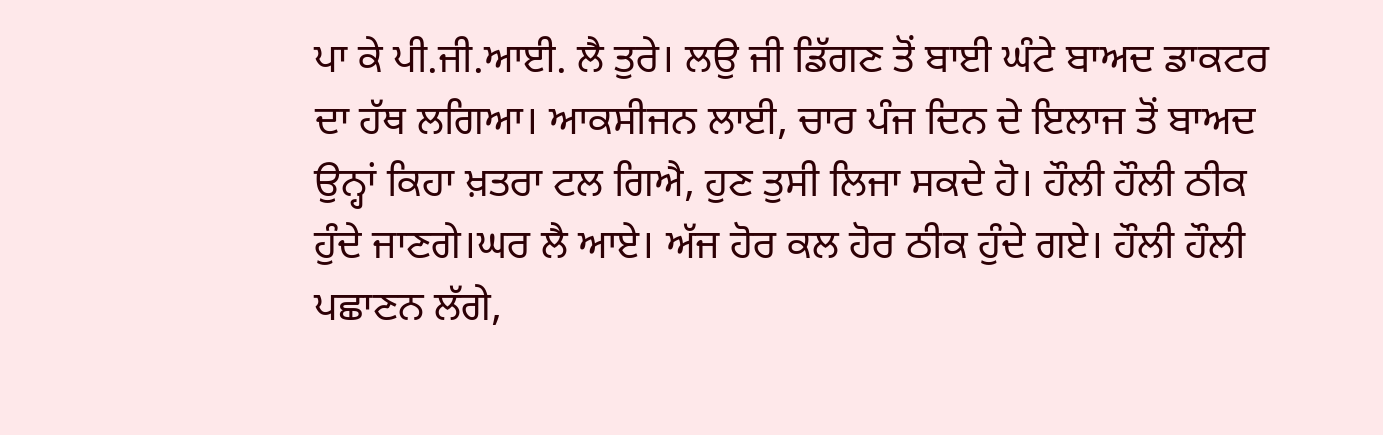ਪਾ ਕੇ ਪੀ.ਜੀ.ਆਈ. ਲੈ ਤੁਰੇ। ਲਉ ਜੀ ਡਿੱਗਣ ਤੋਂ ਬਾਈ ਘੰਟੇ ਬਾਅਦ ਡਾਕਟਰ ਦਾ ਹੱਥ ਲਗਿਆ। ਆਕਸੀਜਨ ਲਾਈ, ਚਾਰ ਪੰਜ ਦਿਨ ਦੇ ਇਲਾਜ ਤੋਂ ਬਾਅਦ ਉਨ੍ਹਾਂ ਕਿਹਾ ਖ਼ਤਰਾ ਟਲ ਗਿਐ, ਹੁਣ ਤੁਸੀ ਲਿਜਾ ਸਕਦੇ ਹੋ। ਹੌਲੀ ਹੌਲੀ ਠੀਕ ਹੁੰਦੇ ਜਾਣਗੇ।ਘਰ ਲੈ ਆਏ। ਅੱਜ ਹੋਰ ਕਲ ਹੋਰ ਠੀਕ ਹੁੰਦੇ ਗਏ। ਹੌਲੀ ਹੌਲੀ ਪਛਾਣਨ ਲੱਗੇ,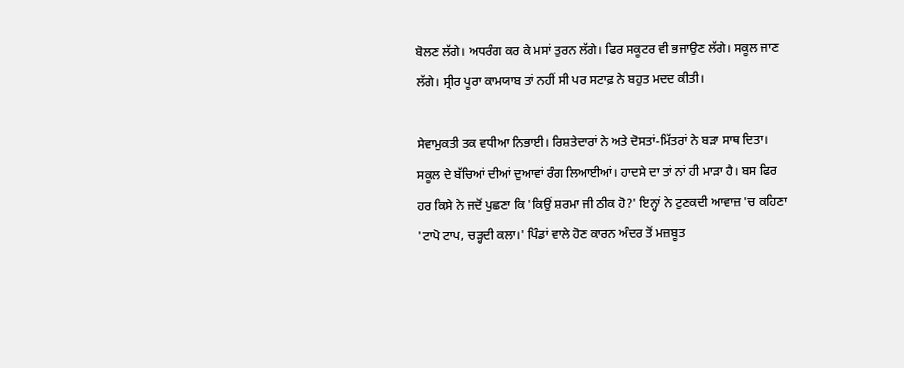ਬੋਲਣ ਲੱਗੇ। ਅਧਰੰਗ ਕਰ ਕੇ ਮਸਾਂ ਤੁਰਨ ਲੱਗੇ। ਫਿਰ ਸਕੂਟਰ ਵੀ ਭਜਾਉਣ ਲੱਗੇ। ਸਕੂਲ ਜਾਣ ਲੱਗੇ। ਸ੍ਰੀਰ ਪੂਰਾ ਕਾਮਯਾਬ ਤਾਂ ਨਹੀਂ ਸੀ ਪਰ ਸਟਾਫ਼ ਨੇ ਬਹੁਤ ਮਦਦ ਕੀਤੀ।

ਸੇਵਾਮੁਕਤੀ ਤਕ ਵਧੀਆ ਨਿਭਾਈ। ਰਿਸ਼ਤੇਦਾਰਾਂ ਨੇ ਅਤੇ ਦੋਸਤਾਂ-ਮਿੱਤਰਾਂ ਨੇ ਬੜਾ ਸਾਥ ਦਿਤਾ। ਸਕੂਲ ਦੇ ਬੱਚਿਆਂ ਦੀਆਂ ਦੁਆਵਾਂ ਰੰਗ ਲਿਆਈਆਂ। ਹਾਦਸੇ ਦਾ ਤਾਂ ਨਾਂ ਹੀ ਮਾੜਾ ਹੈ। ਬਸ ਫਿਰ ਹਰ ਕਿਸੇ ਨੇ ਜਦੋਂ ਪੁਛਣਾ ਕਿ 'ਕਿਉਂ ਸ਼ਰਮਾ ਜੀ ਠੀਕ ਹੋ?' ਇਨ੍ਹਾਂ ਨੇ ਟੁਣਕਦੀ ਆਵਾਜ਼ 'ਚ ਕਹਿਣਾ 'ਟਾਪੋ ਟਾਪ, ਚੜ੍ਹਦੀ ਕਲਾ।' ਪਿੰਡਾਂ ਵਾਲੇ ਹੋਣ ਕਾਰਨ ਅੰਦਰ ਤੋਂ ਮਜ਼ਬੂਤ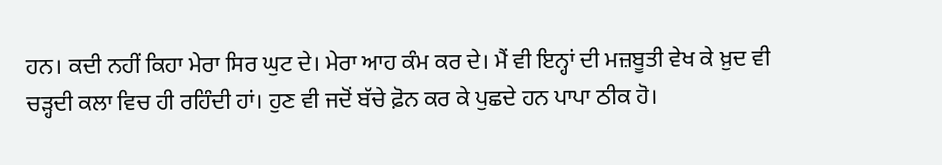ਹਨ। ਕਦੀ ਨਹੀਂ ਕਿਹਾ ਮੇਰਾ ਸਿਰ ਘੁਟ ਦੇ। ਮੇਰਾ ਆਹ ਕੰਮ ਕਰ ਦੇ। ਮੈਂ ਵੀ ਇਨ੍ਹਾਂ ਦੀ ਮਜ਼ਬੂਤੀ ਵੇਖ ਕੇ ਖ਼ੁਦ ਵੀ ਚੜ੍ਹਦੀ ਕਲਾ ਵਿਚ ਹੀ ਰਹਿੰਦੀ ਹਾਂ। ਹੁਣ ਵੀ ਜਦੋਂ ਬੱਚੇ ਫ਼ੋਨ ਕਰ ਕੇ ਪੁਛਦੇ ਹਨ ਪਾਪਾ ਠੀਕ ਹੋ।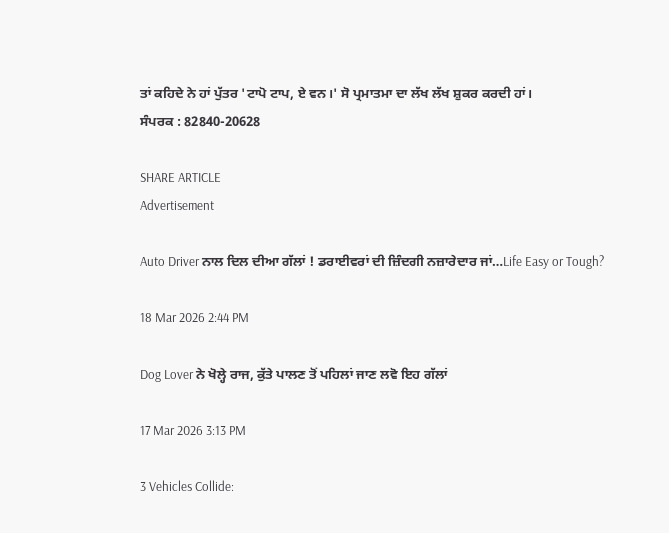ਤਾਂ ਕਹਿਦੇ ਨੇ ਹਾਂ ਪੁੱਤਰ 'ਟਾਪੋ ਟਾਪ, ਏ ਵਨ।' ਸੋ ਪ੍ਰਮਾਤਮਾ ਦਾ ਲੱਖ ਲੱਖ ਸ਼ੁਕਰ ਕਰਦੀ ਹਾਂ।
ਸੰਪਰਕ : 82840-20628

SHARE ARTICLE
Advertisement

Auto Driver ਨਾਲ ਦਿਲ ਦੀਆ ਗੱਲਾਂ ! ਡਰਾਈਵਰਾਂ ਦੀ ਜ਼ਿੰਦਗੀ ਨਜ਼ਾਰੇਦਾਰ ਜਾਂ…Life Easy or Tough?

18 Mar 2026 2:44 PM

Dog Lover ਨੇ ਖੋਲ੍ਹੇ ਰਾਜ, ਕੁੱਤੇ ਪਾਲਣ ਤੋਂ ਪਹਿਲਾਂ ਜਾਣ ਲਵੋ ਇਹ ਗੱਲਾਂ

17 Mar 2026 3:13 PM

3 Vehicles Collide: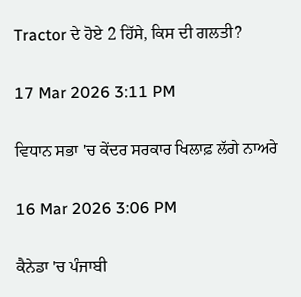Tractor ਦੇ ਹੋਏ 2 ਹਿੱਸੇ, ਕਿਸ ਦੀ ਗਲਤੀ?

17 Mar 2026 3:11 PM

ਵਿਧਾਨ ਸਭਾ 'ਚ ਕੇਂਦਰ ਸਰਕਾਰ ਖਿਲਾਫ਼ ਲੱਗੇ ਨਾਅਰੇ

16 Mar 2026 3:06 PM

ਕੈਨੇਡਾ 'ਚ ਪੰਜਾਬੀ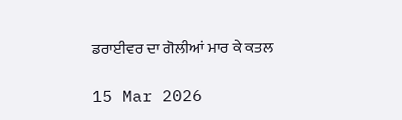ਡਰਾਈਵਰ ਦਾ ਗੋਲੀਆਂ ਮਾਰ ਕੇ ਕਤਲ

15 Mar 2026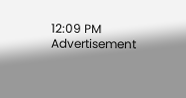12:09 PM
Advertisement